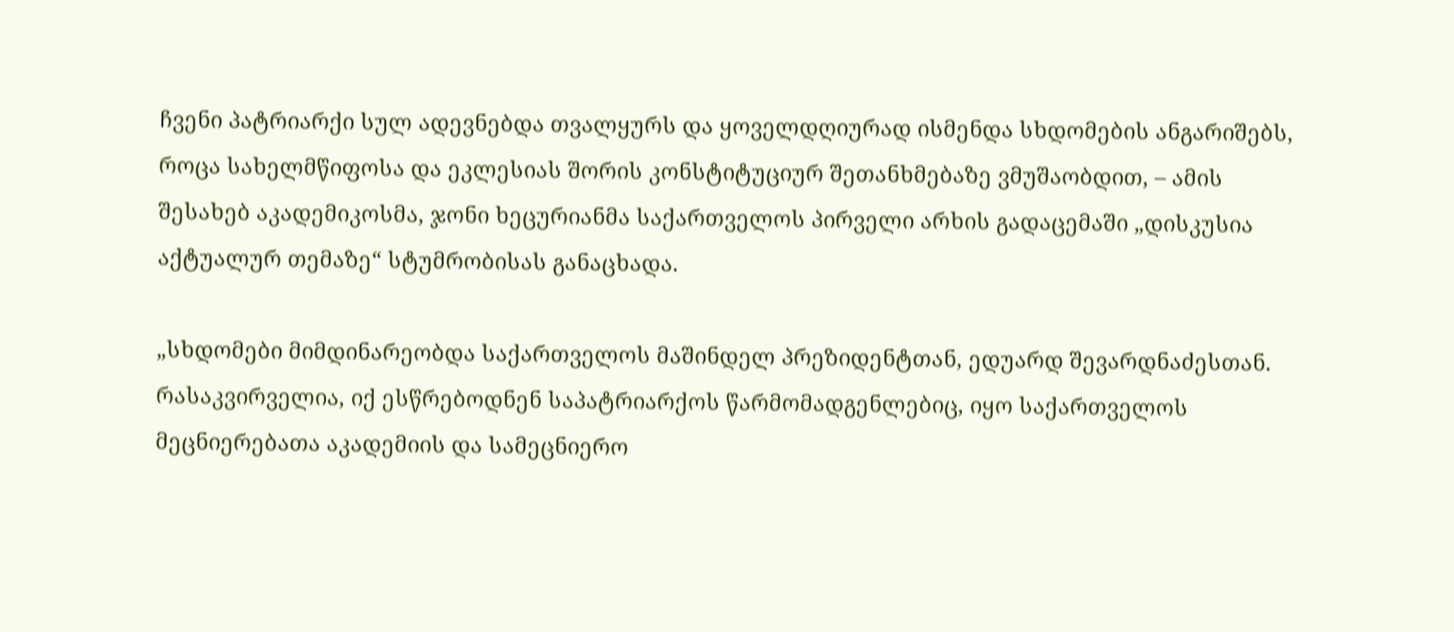ჩვენი პატრიარქი სულ ადევნებდა თვალყურს და ყოველდღიურად ისმენდა სხდომების ანგარიშებს, როცა სახელმწიფოსა და ეკლესიას შორის კონსტიტუციურ შეთანხმებაზე ვმუშაობდით, – ამის შესახებ აკადემიკოსმა, ჯონი ხეცურიანმა საქართველოს პირველი არხის გადაცემაში „დისკუსია აქტუალურ თემაზე“ სტუმრობისას განაცხადა.

„სხდომები მიმდინარეობდა საქართველოს მაშინდელ პრეზიდენტთან, ედუარდ შევარდნაძესთან. რასაკვირველია, იქ ესწრებოდნენ საპატრიარქოს წარმომადგენლებიც, იყო საქართველოს მეცნიერებათა აკადემიის და სამეცნიერო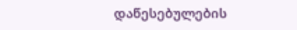დაწესებულების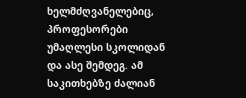ხელმძღვანელებიც, პროფესორები უმაღლესი სკოლიდან და ასე შემდეგ. ამ საკითხებზე ძალიან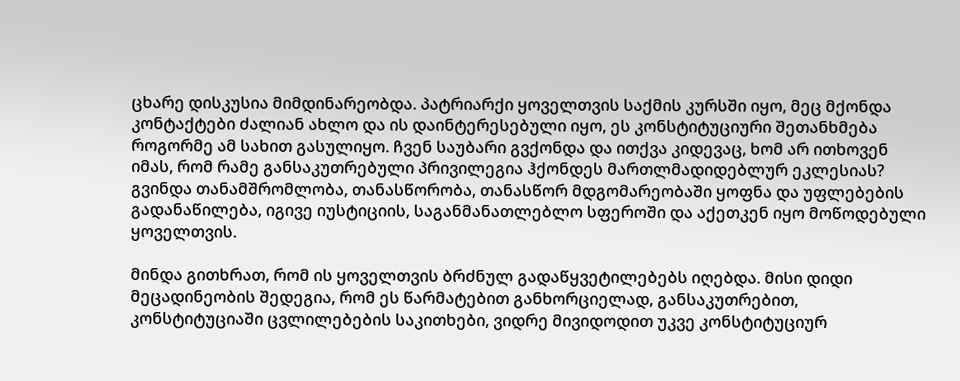ცხარე დისკუსია მიმდინარეობდა. პატრიარქი ყოველთვის საქმის კურსში იყო, მეც მქონდა კონტაქტები ძალიან ახლო და ის დაინტერესებული იყო, ეს კონსტიტუციური შეთანხმება როგორმე ამ სახით გასულიყო. ჩვენ საუბარი გვქონდა და ითქვა კიდევაც, ხომ არ ითხოვენ იმას, რომ რამე განსაკუთრებული პრივილეგია ჰქონდეს მართლმადიდებლურ ეკლესიას? გვინდა თანამშრომლობა, თანასწორობა, თანასწორ მდგომარეობაში ყოფნა და უფლებების გადანაწილება, იგივე იუსტიციის, საგანმანათლებლო სფეროში და აქეთკენ იყო მოწოდებული ყოველთვის.

მინდა გითხრათ, რომ ის ყოველთვის ბრძნულ გადაწყვეტილებებს იღებდა. მისი დიდი მეცადინეობის შედეგია, რომ ეს წარმატებით განხორციელად, განსაკუთრებით, კონსტიტუციაში ცვლილებების საკითხები, ვიდრე მივიდოდით უკვე კონსტიტუციურ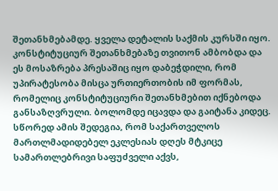შეთანხმებამდე. ყველა დეტალის საქმის კურსში იყო. კონსტიტუციურ შეთანხმებაზე თვითონ ამბობდა და ეს მოსაზრება პრესაშიც იყო დაბეჭდილი, რომ უპირატესობა მისცა ურთიერთობის იმ ფორმას, რომელიც კონსტიტუციური შეთანხმებით იქნებოდა განსაზღვრული. ბოლომდე იცავდა და გაიტანა კიდეც. სწორედ ამის შედეგია, რომ საქართველოს მართლმადიდებელ ეკლესიას დღეს მტკიცე სამართლებრივი საფუძველი აქვს,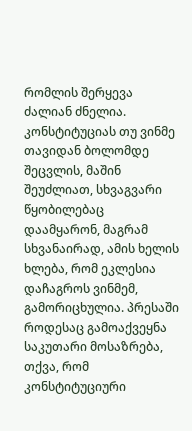რომლის შერყევა ძალიან ძნელია. კონსტიტუციას თუ ვინმე თავიდან ბოლომდე შეცვლის, მაშინ შეუძლიათ, სხვაგვარი წყობილებაც დაამყარონ, მაგრამ სხვანაირად, ამის ხელის ხლება, რომ ეკლესია დაჩაგროს ვინმემ, გამორიცხულია. პრესაში როდესაც გამოაქვეყნა საკუთარი მოსაზრება, თქვა, რომ კონსტიტუციური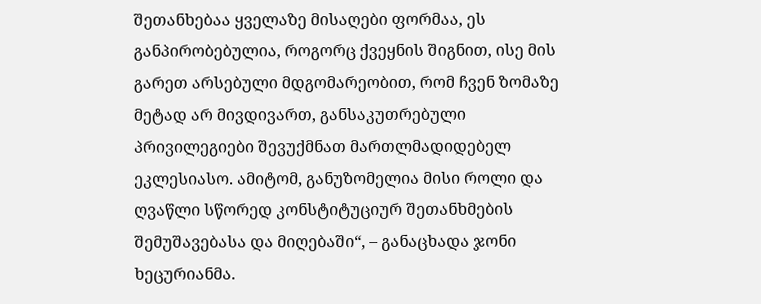შეთანხებაა ყველაზე მისაღები ფორმაა, ეს განპირობებულია, როგორც ქვეყნის შიგნით, ისე მის გარეთ არსებული მდგომარეობით, რომ ჩვენ ზომაზე მეტად არ მივდივართ, განსაკუთრებული პრივილეგიები შევუქმნათ მართლმადიდებელ ეკლესიასო. ამიტომ, განუზომელია მისი როლი და ღვაწლი სწორედ კონსტიტუციურ შეთანხმების შემუშავებასა და მიღებაში“, – განაცხადა ჯონი ხეცურიანმა.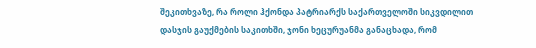შეკითხვაზე, რა როლი ჰქონდა პატრიარქს საქართველოში სიკვდილით დასჯის გაუქმების საკითხში, ჯონი ხეცურუანმა განაცხადა, რომ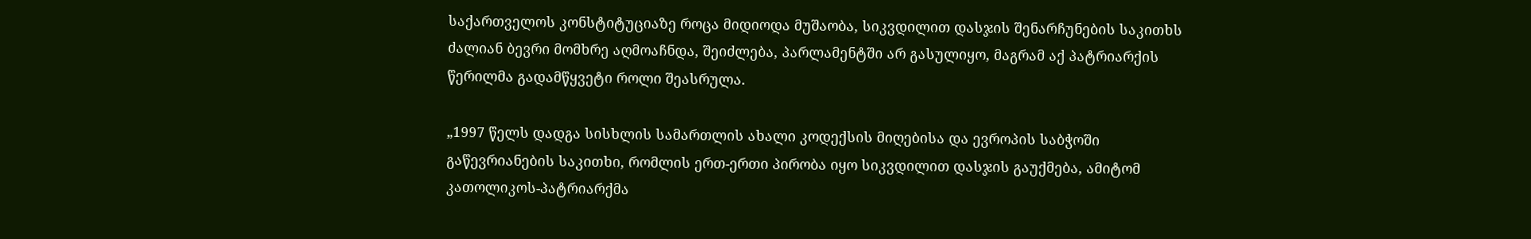საქართველოს კონსტიტუციაზე როცა მიდიოდა მუშაობა, სიკვდილით დასჯის შენარჩუნების საკითხს ძალიან ბევრი მომხრე აღმოაჩნდა, შეიძლება, პარლამენტში არ გასულიყო, მაგრამ აქ პატრიარქის წერილმა გადამწყვეტი როლი შეასრულა.

„1997 წელს დადგა სისხლის სამართლის ახალი კოდექსის მიღებისა და ევროპის საბჭოში გაწევრიანების საკითხი, რომლის ერთ-ერთი პირობა იყო სიკვდილით დასჯის გაუქმება, ამიტომ კათოლიკოს-პატრიარქმა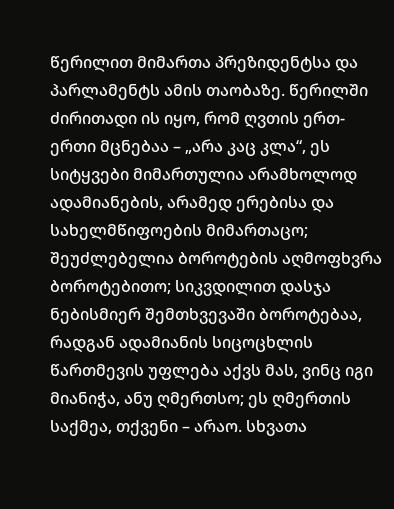წერილით მიმართა პრეზიდენტსა და პარლამენტს ამის თაობაზე. წერილში ძირითადი ის იყო, რომ ღვთის ერთ-ერთი მცნებაა – „არა კაც კლა“, ეს სიტყვები მიმართულია არამხოლოდ ადამიანების, არამედ ერებისა და სახელმწიფოების მიმართაცო; შეუძლებელია ბოროტების აღმოფხვრა ბოროტებითო; სიკვდილით დასჯა ნებისმიერ შემთხვევაში ბოროტებაა, რადგან ადამიანის სიცოცხლის წართმევის უფლება აქვს მას, ვინც იგი მიანიჭა, ანუ ღმერთსო; ეს ღმერთის საქმეა, თქვენი – არაო. სხვათა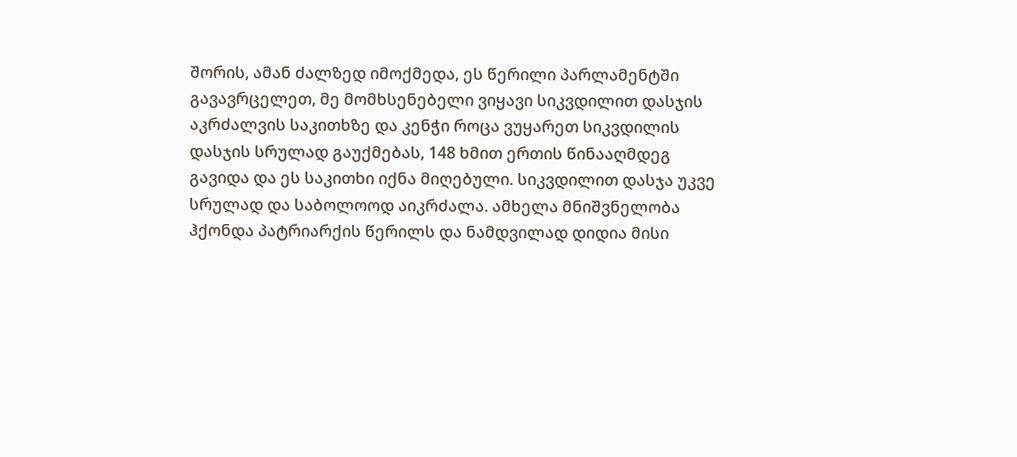შორის, ამან ძალზედ იმოქმედა, ეს წერილი პარლამენტში გავავრცელეთ, მე მომხსენებელი ვიყავი სიკვდილით დასჯის აკრძალვის საკითხზე და კენჭი როცა ვუყარეთ სიკვდილის დასჯის სრულად გაუქმებას, 148 ხმით ერთის წინააღმდეგ გავიდა და ეს საკითხი იქნა მიღებული. სიკვდილით დასჯა უკვე სრულად და საბოლოოდ აიკრძალა. ამხელა მნიშვნელობა ჰქონდა პატრიარქის წერილს და ნამდვილად დიდია მისი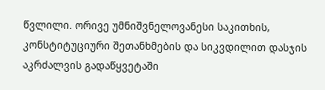წვლილი. ორივე უმნიშვნელოვანესი საკითხის, კონსტიტუციური შეთანხმების და სიკვდილით დასჯის აკრძალვის გადაწყვეტაში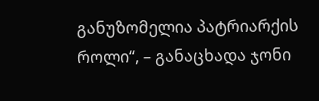განუზომელია პატრიარქის როლი“, – განაცხადა ჯონი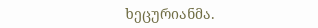ხეცურიანმა.